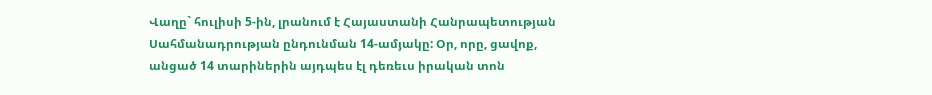Վաղը` հուլիսի 5-ին, լրանում է Հայաստանի Հանրապետության Սահմանադրության ընդունման 14-ամյակը: Օր, որը, ցավոք, անցած 14 տարիներին այդպես էլ դեռեւս իրական տոն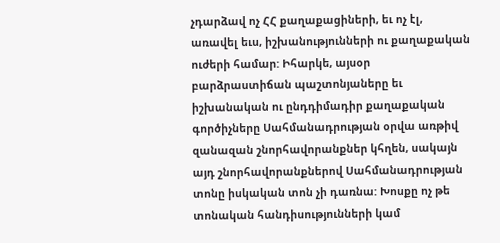չդարձավ ոչ ՀՀ քաղաքացիների, եւ ոչ էլ, առավել եւս, իշխանությունների ու քաղաքական ուժերի համար: Իհարկե, այսօր բարձրաստիճան պաշտոնյաները եւ իշխանական ու ընդդիմադիր քաղաքական գործիչները Սահմանադրության օրվա առթիվ զանազան շնորհավորանքներ կհղեն, սակայն այդ շնորհավորանքներով Սահմանադրության տոնը իսկական տոն չի դառնա: Խոսքը ոչ թե տոնական հանդիսությունների կամ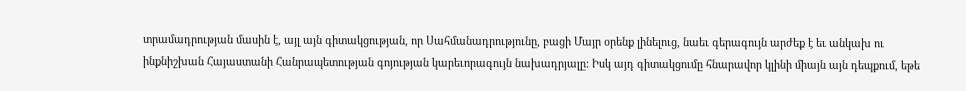տրամադրության մասին է, այլ այն գիտակցության, որ Սահմանադրությունը, բացի Մայր օրենք լինելուց, նաեւ գերագույն արժեք է եւ անկախ ու ինքնիշխան Հայաստանի Հանրապետության գոյության կարեւորագույն նախադրյալը: Իսկ այդ գիտակցումը հնարավոր կլինի միայն այն դեպքում, եթե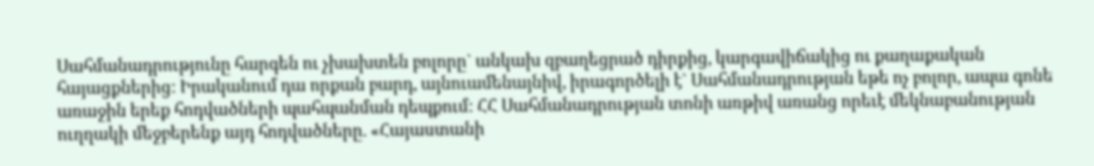Սահմանադրությունը հարգեն ու չխախտեն բոլորը` անկախ զբաղեցրած դիրքից, կարգավիճակից ու քաղաքական հայացքներից: Իրականում դա որքան բարդ, այնուամենայնիվ, իրագործելի է` Սահմանադրության եթե ոչ բոլոր, ապա գոնե առաջին երեք հոդվածների պահպանման դեպքում: ՀՀ Սահմանադրության տոնի առթիվ առանց որեւէ մեկնաբանության ուղղակի մեջբերենք այդ հոդվածները. «Հայաստանի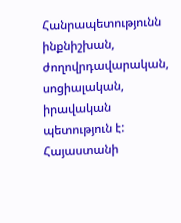Հանրապետությունն ինքնիշխան, ժողովրդավարական, սոցիալական, իրավական պետություն է: Հայաստանի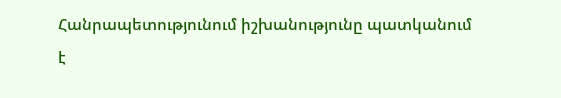Հանրապետությունում իշխանությունը պատկանում է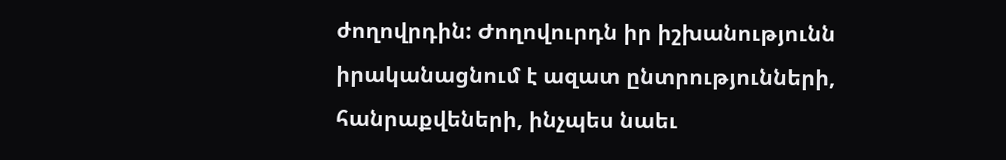ժողովրդին: Ժողովուրդն իր իշխանությունն իրականացնում է ազատ ընտրությունների, հանրաքվեների, ինչպես նաեւ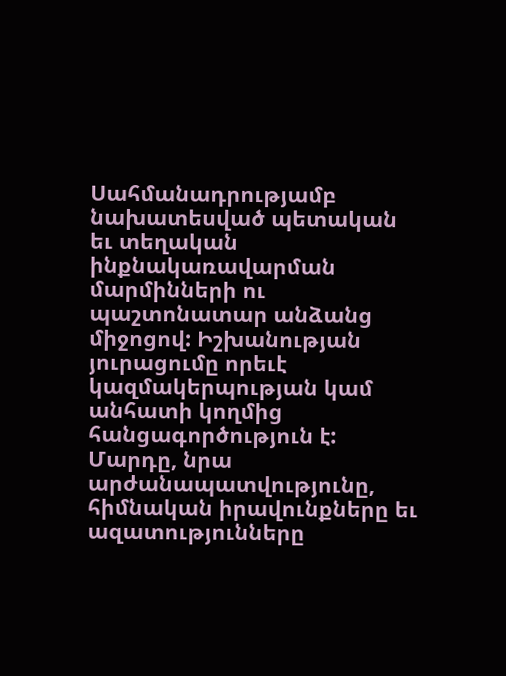Սահմանադրությամբ նախատեսված պետական եւ տեղական ինքնակառավարման մարմինների ու պաշտոնատար անձանց միջոցով: Իշխանության յուրացումը որեւէ կազմակերպության կամ անհատի կողմից հանցագործություն է: Մարդը, նրա արժանապատվությունը, հիմնական իրավունքները եւ ազատությունները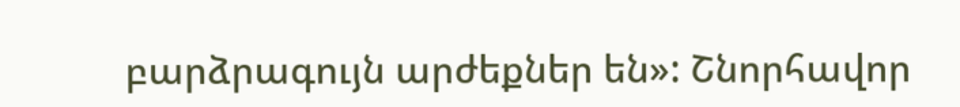բարձրագույն արժեքներ են»: Շնորհավոր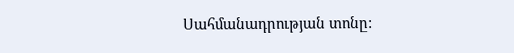Սահմանադրության տոնը: